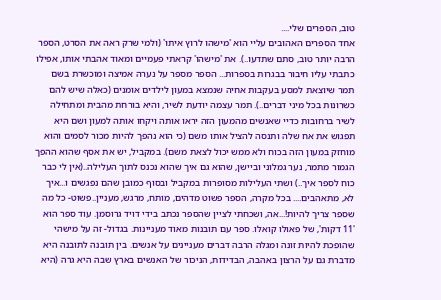טוב, הספרים שלי....
אחד הספרים האהובים עליי הוא 'מישהו לרוץ איתו' (ולמי שרק ראה את הסרט, הספר הרבה יותר טוב, סתם שתדעו..). את 'מישהו' קראתי פעמיים ומאוד אהבתי אותו, אפילו כתבתי עליו חיבור בבגרות בספרות... הספר מספר על נערה אמיצה ומוכשרת בשם תמר שיוצאת למסע בעקבות אחיה שנמצא במעון לילדים אומנים (כאלה שיש להם כשרונות בכל מיני דברים..). תמר עצמה יודעת לשיר, והיא בורחת מהבית ומתחילה לשיר ברחובות כדיי שאנשים מהמעון הזה יראו אותה ויקחו אותה למעון ושם היא תפגוש את אח שלה ותנסה להציל אותו משם (כי הוא נהפך להיות מכור לסמים והוא מוחזק במעון הזה בכוח ולא ממש יכול לצאת משם). במקביל, יש את אסף שהוא ההפך הגמור מתמר, נער גמלוני וביישן, שהוא גם איך שהוא נכנס לתוך העלילה..(אין לי כבר כוח לספר איך..) ושתי העלילות מסופרות במקביל ובסוף כמובן שהם נפגשים ו...איך לא, מתאהבים.... בכל מקרה, הספר פשוט מדהים, מותח, מרגש, מעניין..פשוט- כל מה שספר צריך להיות!...אה, ושכחתי לציין שהספר נכתב בידי דויד גרוסמן. עוד ספר הוא '11 דקות', של פאולו קואלו. ספר עם תובנות מאוד מעניינות. בגדול- זה על מישהי שהופכת להיות זונה ומגלה הרבה דברים מעניינים על אנשים. בין תובנה לתובנה היא מדברת גם על הרצון באהבה, הבדידות, הניכור של האנשים בארץ שבה היא גרה (היא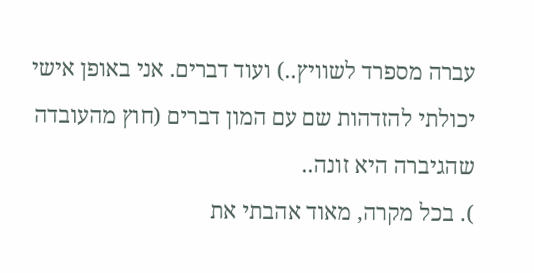עברה מספרד לשוויץ..) ועוד דברים. אני באופן אישי יכולתי להזדהות שם עם המון דברים (חוץ מהעובדה שהגיברה היא זונה..
). בכל מקרה, מאוד אהבתי את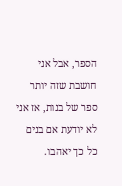הספר, אבל אני חושבת שזה יותר ספר של בנות, אז אני לא יודעת אם בנים כל כך יאהבו.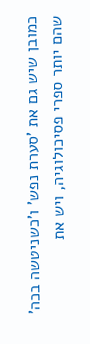כמובן שיש גם את 'סערת נפש' ו'כשניטשה בכה' שהם יותר ספרי פסיכולוגיה, ויש את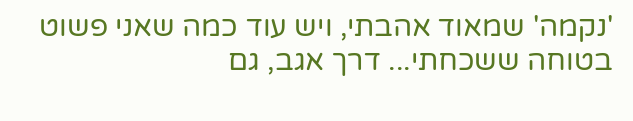'נקמה' שמאוד אהבתי, ויש עוד כמה שאני פשוט בטוחה ששכחתי... דרך אגב, גם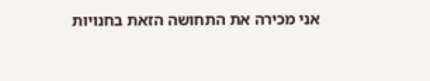אני מכירה את התחושה הזאת בחנויות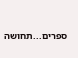ספרים...תחושה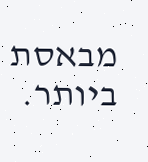מבאסת ביותר.